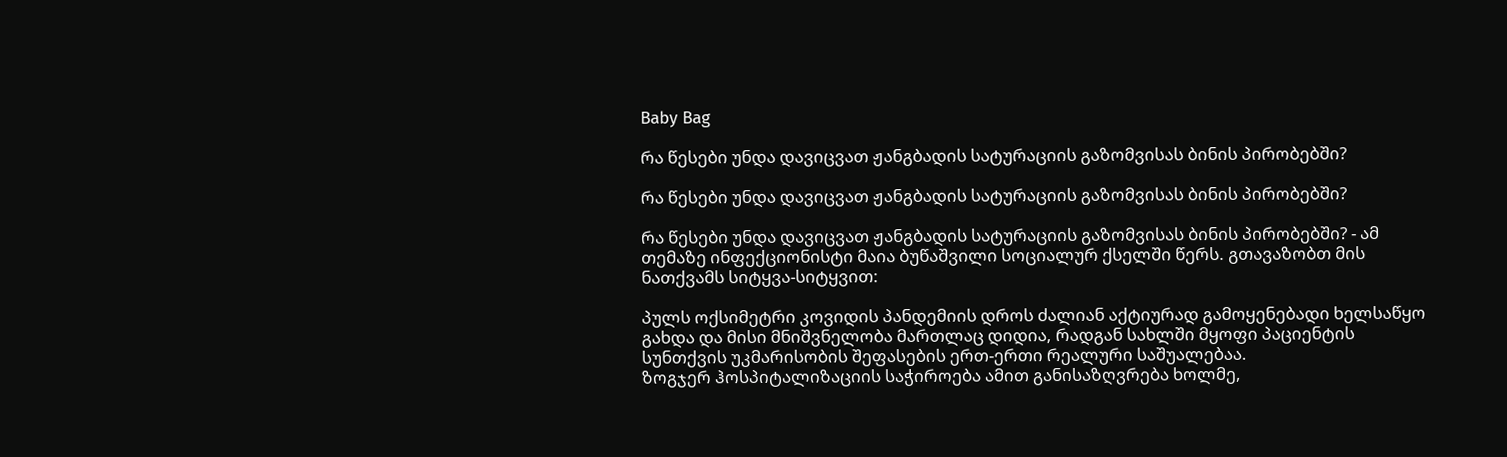Baby Bag

რა წესები უნდა დავიცვათ ჟანგბადის სატურაციის გაზომვისას ბინის პირობებში?

რა წესები უნდა დავიცვათ ჟანგბადის სატურაციის გაზომვისას ბინის პირობებში?

რა წესები უნდა დავიცვათ ჟანგბადის სატურაციის გაზომვისას ბინის პირობებში? - ამ თემაზე ინფექციონისტი მაია ბუწაშვილი სოციალურ ქსელში წერს. გთავაზობთ მის ნათქვამს სიტყვა-სიტყვით:

პულს ოქსიმეტრი კოვიდის პანდემიის დროს ძალიან აქტიურად გამოყენებადი ხელსაწყო გახდა და მისი მნიშვნელობა მართლაც დიდია, რადგან სახლში მყოფი პაციენტის სუნთქვის უკმარისობის შეფასების ერთ-ერთი რეალური საშუალებაა.
ზოგჯერ ჰოსპიტალიზაციის საჭიროება ამით განისაზღვრება ხოლმე,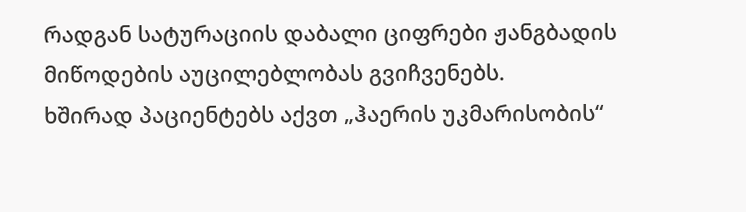რადგან სატურაციის დაბალი ციფრები ჟანგბადის მიწოდების აუცილებლობას გვიჩვენებს.
ხშირად პაციენტებს აქვთ „ჰაერის უკმარისობის“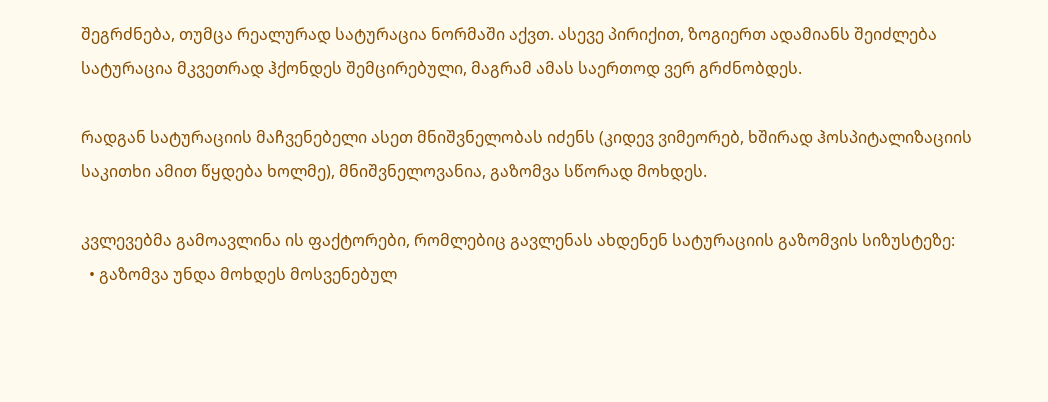შეგრძნება, თუმცა რეალურად სატურაცია ნორმაში აქვთ. ასევე პირიქით, ზოგიერთ ადამიანს შეიძლება სატურაცია მკვეთრად ჰქონდეს შემცირებული, მაგრამ ამას საერთოდ ვერ გრძნობდეს.

რადგან სატურაციის მაჩვენებელი ასეთ მნიშვნელობას იძენს (კიდევ ვიმეორებ, ხშირად ჰოსპიტალიზაციის საკითხი ამით წყდება ხოლმე), მნიშვნელოვანია, გაზომვა სწორად მოხდეს.

კვლევებმა გამოავლინა ის ფაქტორები, რომლებიც გავლენას ახდენენ სატურაციის გაზომვის სიზუსტეზე:
  • გაზომვა უნდა მოხდეს მოსვენებულ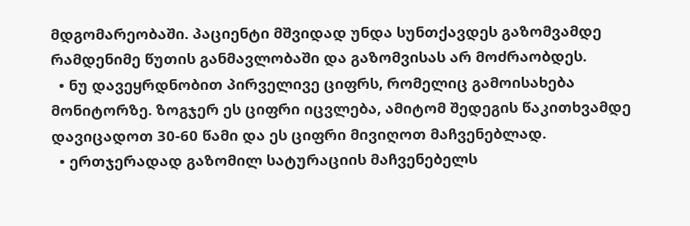მდგომარეობაში. პაციენტი მშვიდად უნდა სუნთქავდეს გაზომვამდე რამდენიმე წუთის განმავლობაში და გაზომვისას არ მოძრაობდეს.
  • ნუ დავეყრდნობით პირველივე ციფრს, რომელიც გამოისახება მონიტორზე. ზოგჯერ ეს ციფრი იცვლება, ამიტომ შედეგის წაკითხვამდე დავიცადოთ 30-60 წამი და ეს ციფრი მივიღოთ მაჩვენებლად.
  • ერთჯერადად გაზომილ სატურაციის მაჩვენებელს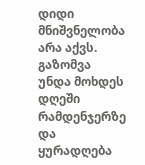დიდი მნიშვნელობა არა აქვს. გაზომვა უნდა მოხდეს დღეში რამდენჯერზე და ყურადღება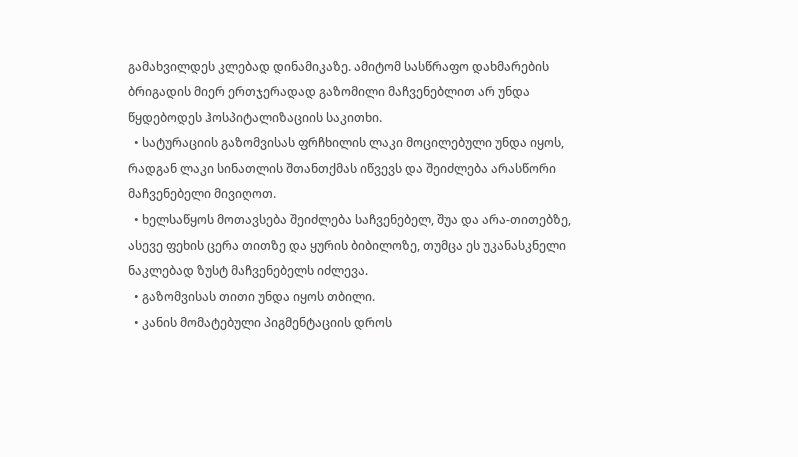გამახვილდეს კლებად დინამიკაზე. ამიტომ სასწრაფო დახმარების ბრიგადის მიერ ერთჯერადად გაზომილი მაჩვენებლით არ უნდა წყდებოდეს ჰოსპიტალიზაციის საკითხი.
  • სატურაციის გაზომვისას ფრჩხილის ლაკი მოცილებული უნდა იყოს, რადგან ლაკი სინათლის შთანთქმას იწვევს და შეიძლება არასწორი მაჩვენებელი მივიღოთ.
  • ხელსაწყოს მოთავსება შეიძლება საჩვენებელ, შუა და არა-თითებზე, ასევე ფეხის ცერა თითზე და ყურის ბიბილოზე, თუმცა ეს უკანასკნელი ნაკლებად ზუსტ მაჩვენებელს იძლევა.
  • გაზომვისას თითი უნდა იყოს თბილი.
  • კანის მომატებული პიგმენტაციის დროს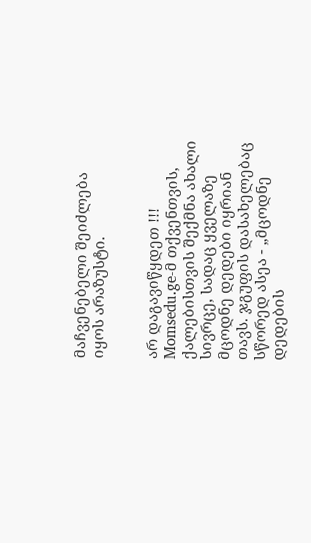მაჩვენებელი შეიძლება იყოს არაზუსტი.


არ დაგავიწყდეთ !!!
Momsedu.ge-მ თქვენთვის, ქალებისთვის შექმნა ახალი სივრცე, სადაც ყველაზე მცოდნე დედები იყრიან თავს. ჯგუფის დასახელებაც სწორედ ასეა - „მცოდნე დედების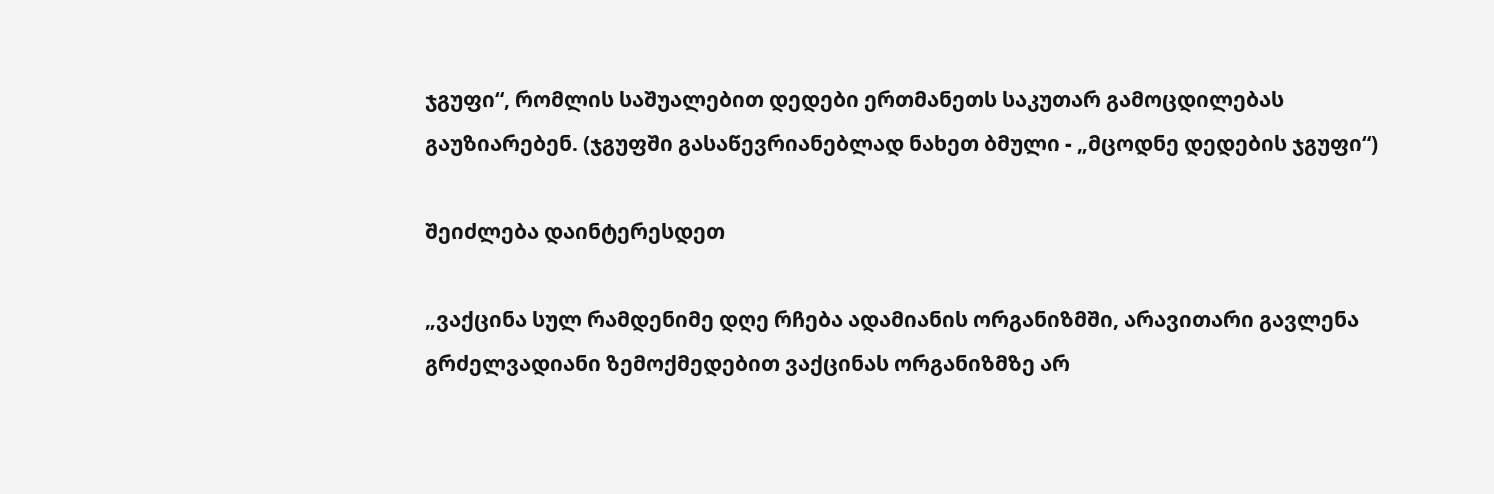ჯგუფი“, რომლის საშუალებით დედები ერთმანეთს საკუთარ გამოცდილებას გაუზიარებენ. (ჯგუფში გასაწევრიანებლად ნახეთ ბმული - „მცოდნე დედების ჯგუფი“)

შეიძლება დაინტერესდეთ

„ვაქცინა სულ რამდენიმე დღე რჩება ადამიანის ორგანიზმში, არავითარი გავლენა გრძელვადიანი ზემოქმედებით ვაქცინას ორგანიზმზე არ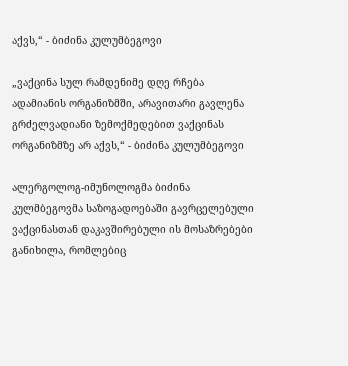აქვს,“ - ბიძინა კულუმბეგოვი

„ვაქცინა სულ რამდენიმე დღე რჩება ადამიანის ორგანიზმში, არავითარი გავლენა გრძელვადიანი ზემოქმედებით ვაქცინას ორგანიზმზე არ აქვს,“ - ბიძინა კულუმბეგოვი

ალერგოლოგ-იმუნოლოგმა ბიძინა კულმბეგოვმა საზოგადოებაში გავრცელებული ვაქცინასთან დაკავშირებული ის მოსაზრებები განიხილა, რომლებიც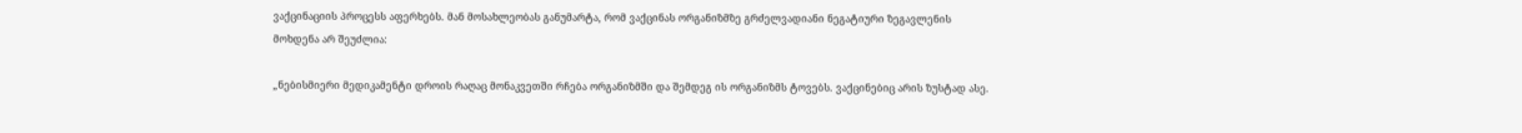ვაქცინაციის პროცესს აფერხებს. მან მოსახლეობას განუმარტა, რომ ვაქცინას ორგანიზმზე გრძელვადიანი ნეგატიური ზეგავლენის მოხდენა არ შეუძლია:

„ნებისმიერი მედიკამენტი დროის რაღაც მონაკვეთში რჩება ორგანიზმში და შემდეგ ის ორგანიზმს ტოვებს. ვაქცინებიც არის ზუსტად ასე.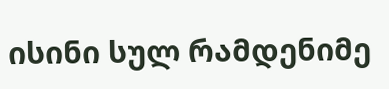ისინი სულ რამდენიმე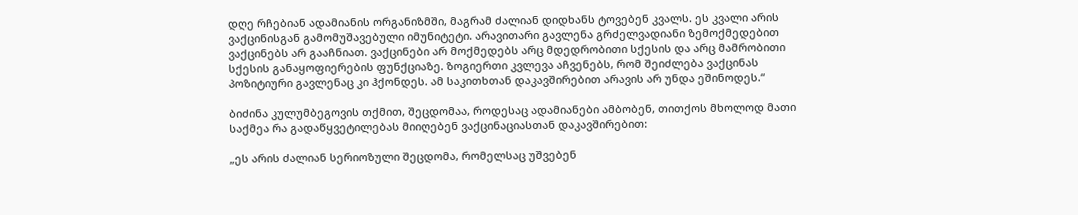დღე რჩებიან ადამიანის ორგანიზმში, მაგრამ ძალიან დიდხანს ტოვებენ კვალს. ეს კვალი არის ვაქცინისგან გამომუშავებული იმუნიტეტი. არავითარი გავლენა გრძელვადიანი ზემოქმედებით ვაქცინებს არ გააჩნიათ. ვაქცინები არ მოქმედებს არც მდედრობითი სქესის და არც მამრობითი სქესის განაყოფიერების ფუნქციაზე. ზოგიერთი კვლევა აჩვენებს, რომ შეიძლება ვაქცინას პოზიტიური გავლენაც კი ჰქონდეს. ამ საკითხთან დაკავშირებით არავის არ უნდა ეშინოდეს.“

ბიძინა კულუმბეგოვის თქმით, შეცდომაა, როდესაც ადამიანები ამბობენ, თითქოს მხოლოდ მათი საქმეა რა გადაწყვეტილებას მიიღებენ ვაქცინაციასთან დაკავშირებით:

„ეს არის ძალიან სერიოზული შეცდომა, რომელსაც უშვებენ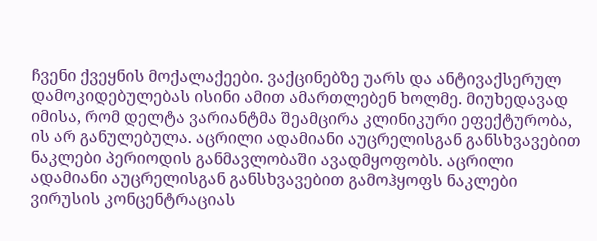ჩვენი ქვეყნის მოქალაქეები. ვაქცინებზე უარს და ანტივაქსერულ დამოკიდებულებას ისინი ამით ამართლებენ ხოლმე. მიუხედავად იმისა, რომ დელტა ვარიანტმა შეამცირა კლინიკური ეფექტურობა, ის არ განულებულა. აცრილი ადამიანი აუცრელისგან განსხვავებით ნაკლები პერიოდის განმავლობაში ავადმყოფობს. აცრილი ადამიანი აუცრელისგან განსხვავებით გამოჰყოფს ნაკლები ვირუსის კონცენტრაციას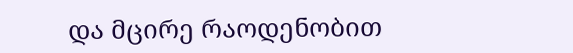და მცირე რაოდენობით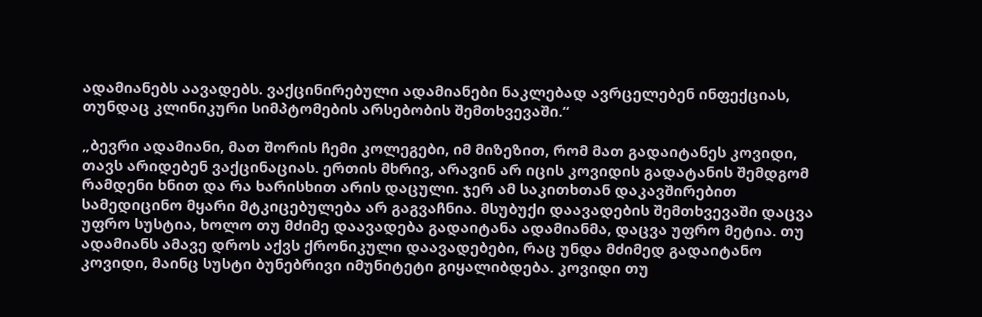ადამიანებს აავადებს. ვაქცინირებული ადამიანები ნაკლებად ავრცელებენ ინფექციას, თუნდაც კლინიკური სიმპტომების არსებობის შემთხვევაში.“

„ბევრი ადამიანი, მათ შორის ჩემი კოლეგები, იმ მიზეზით, რომ მათ გადაიტანეს კოვიდი, თავს არიდებენ ვაქცინაციას. ერთის მხრივ, არავინ არ იცის კოვიდის გადატანის შემდგომ რამდენი ხნით და რა ხარისხით არის დაცული. ჯერ ამ საკითხთან დაკავშირებით სამედიცინო მყარი მტკიცებულება არ გაგვაჩნია. მსუბუქი დაავადების შემთხვევაში დაცვა უფრო სუსტია, ხოლო თუ მძიმე დაავადება გადაიტანა ადამიანმა, დაცვა უფრო მეტია. თუ ადამიანს ამავე დროს აქვს ქრონიკული დაავადებები, რაც უნდა მძიმედ გადაიტანო კოვიდი, მაინც სუსტი ბუნებრივი იმუნიტეტი გიყალიბდება. კოვიდი თუ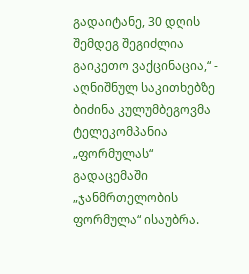გადაიტანე, 30 დღის შემდეგ შეგიძლია გაიკეთო ვაქცინაცია,“ - აღნიშნულ საკითხებზე ბიძინა კულუმბეგოვმა ტელეკომპანია „ფორმულას“ გადაცემაში „ჯანმრთელობის ფორმულა“ ისაუბრა.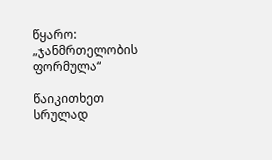წყარო: „ჯანმრთელობის ფორმულა“

წაიკითხეთ სრულად